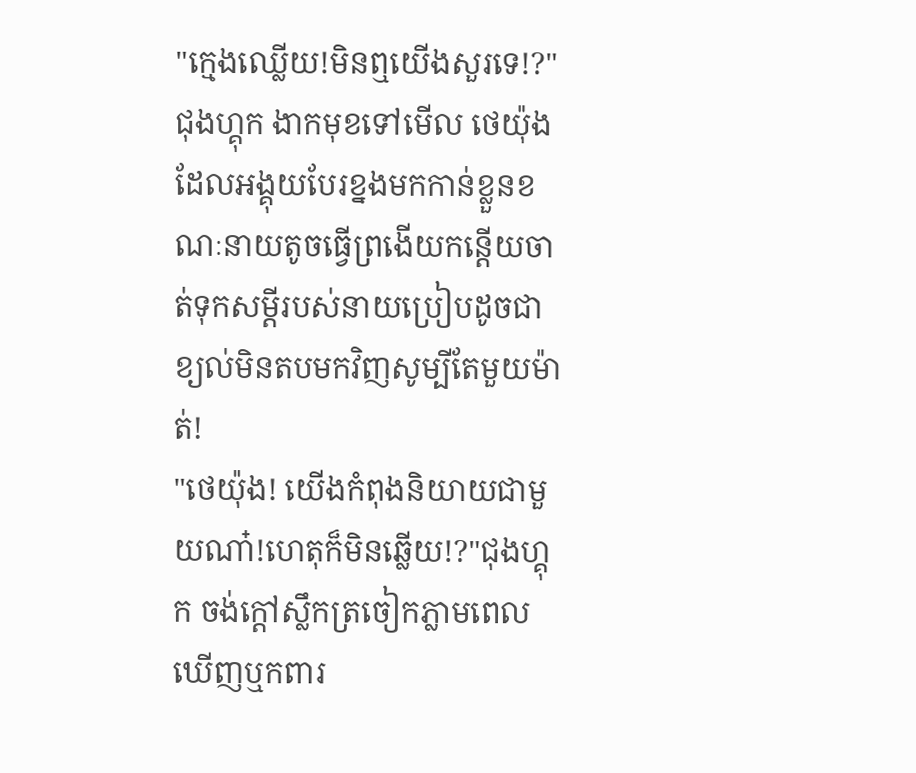"ក្មេងឈ្លើយ!មិនឮយើងសួរទេ!?"ជុងហ្គុក ងាកមុខទៅមើល ថេយ៉ុង ដែលអង្គុយបែរខ្នងមកកាន់ខ្លួនខណៈនាយតូចធ្វើព្រងើយកន្តើយចាត់ទុកសម្តីរបស់នាយប្រៀបដូចជាខ្យល់មិនតបមកវិញសូម្បីតែមួយម៉ាត់!
"ថេយ៉ុង! យើងកំពុងនិយាយជាមួយណា៎!ហេតុក៏មិនឆ្លើយ!?"ជុងហ្គុក ចង់ក្តៅស្លឹកត្រចៀកភ្លាមពេលឃើញឬកពារ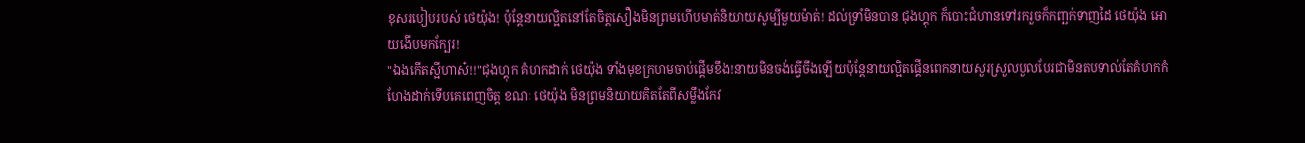ខុសរបៀបរបស់ ថេយ៉ុង! ប៉ុន្តែនាយល្អិតនៅតែចិត្តសឿងមិនព្រមហើបមាត់និយាយសូម្បីមួយម៉ាត់! ដល់ទ្រាំមិនបាន ជុងហ្គុក ក៏បោះជំហានទៅរករួចក៏កញ្ឆក់ទាញដៃ ថេយ៉ុង អោយងើបមកក្បែរ!
"ឯងកើតស្អីហាស៎!!"ជុងហ្គុក គំហកដាក់ ថេយ៉ុង ទាំងមុខក្រហមចាប់ផ្ដើមខឹង!នាយមិនចង់ធ្វើចឹងឡើយប៉ុន្តែនាយល្អិតផ្គើនពេកនាយសួរស្រួលបួលបែរជាមិនតបទាល់តែគំហកកំហែងដាក់ទើបគេពេញចិត្ត ខណៈ ថេយ៉ុង មិនព្រមនិយាយគិតតែពីសម្លឹងកែវ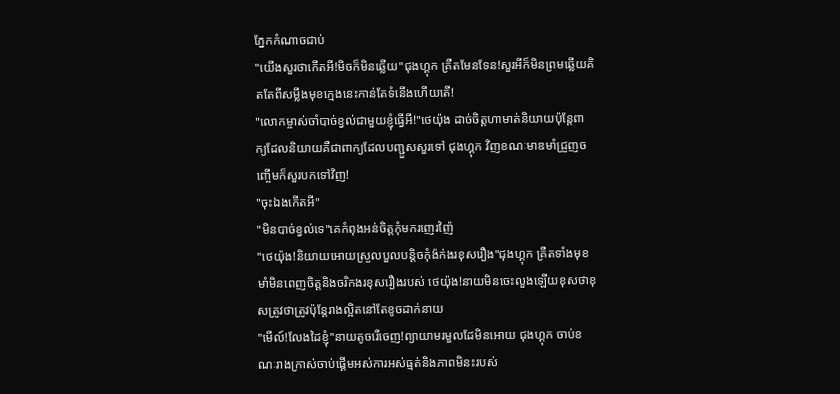ភ្នែកកំណាចជាប់
"យើងសួរថាកើតអី!មិចក៏មិនឆ្លើយ"ជុងហ្គុក គ្រឺតមែនទែន!សួរអីក៏មិនព្រមឆ្លើយគិតតែពីសម្លឹងមុខក្មេងនេះកាន់តែទំនើងហើយតើ!
"លោកម្ចាស់ចាំបាច់ខ្វល់ជាមួយខ្ញុំធ្វើអី!"ថេយ៉ុង ដាច់ចិត្តហាមាត់និយាយប៉ុន្តែពាក្យដែលនិយាយគឺជាពាក្យដែលបញ្ជួសសួរទៅ ជុងហ្គុក វិញខណៈមាឌមាំជ្រួញចញ្ចើមក៏សួរបកទៅវិញ!
"ចុះឯងកើតអី"
"មិនបាច់ខ្វល់ទេ"គេកំពុងអន់ចិត្តកុំមករញេរញ៉ៃ
"ថេយ៉ុង!និយាយអោយស្រួលបួលបន្តិចកុំង៉ក់ងរខុសរឿង"ជុងហ្គុក គ្រឺតទាំងមុខមាំមិនពេញចិត្តនិងចរិកងរខុសរឿងរបស់ ថេយ៉ុង!នាយមិនចេះលួងឡើយខុសថាខុសត្រូវថាត្រូវប៉ុន្តែរាងល្អិតនៅតែខូចដាក់នាយ
"មើល៍!លែងដៃខ្ញុំ"នាយតូចរើចេញ!ព្យាយាមរមួលដែមិនអោយ ជុងហ្គុក ចាប់ខណៈរាងក្រាស់ចាប់ផ្តើមអស់ការអស់ធ្មត់និងភាពមិនះរបស់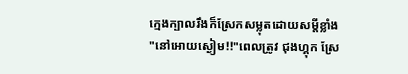ក្មេងក្បាលរឹងក៏ស្រែកសម្លុតដោយសម្តីខ្លាំង
"នៅអោយស្ងៀម!!"ពេលត្រូវ ជុងហ្គុក ស្រែ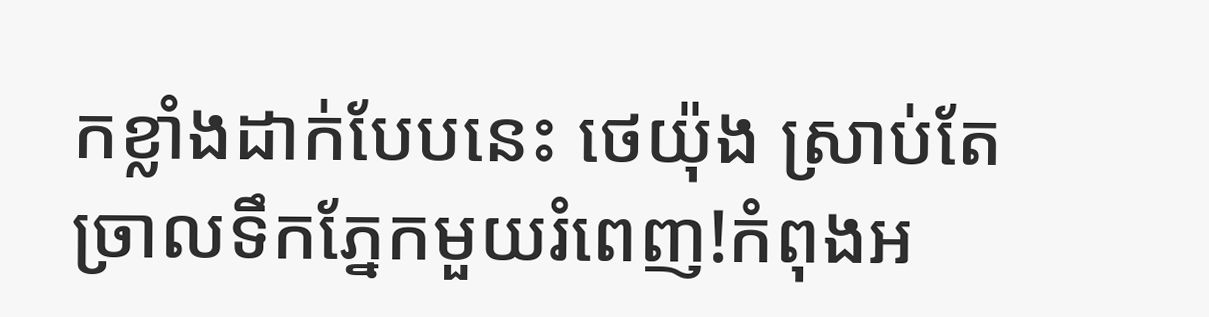កខ្លាំងដាក់បែបនេះ ថេយ៉ុង ស្រាប់តែច្រាលទឹកភ្នែកមួយរំពេញ!កំពុងអ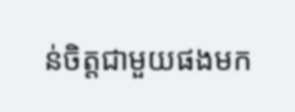ន់ចិត្តជាមួយផងមក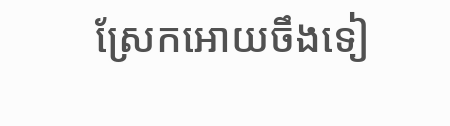ស្រែកអោយចឹងទៀ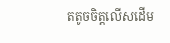តតូចចិត្តលើសដើម